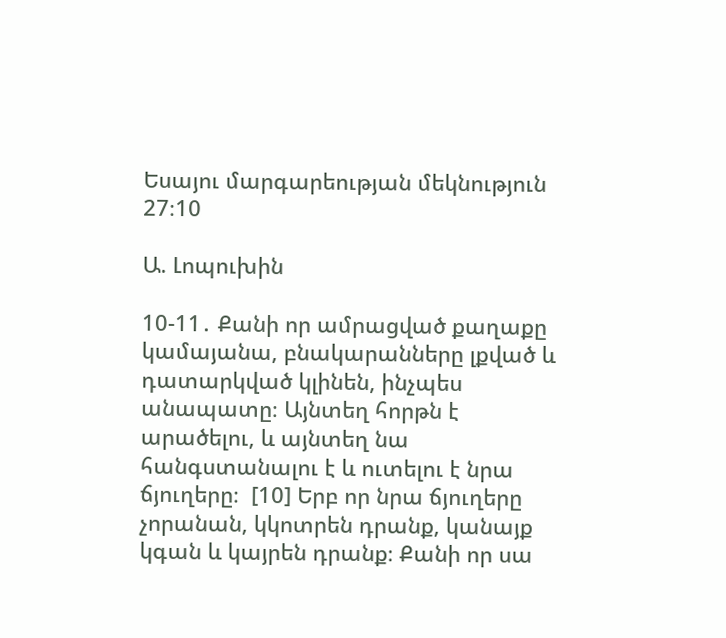Եսայու մարգարեության մեկնություն 27։10

Ա. Լոպուխին

10-11․ Քանի որ ամրացված քաղաքը կամայանա, բնակարանները լքված և դատարկված կլինեն, ինչպես անապատը։ Այնտեղ հորթն է արածելու, և այնտեղ նա հանգստանալու է և ուտելու է նրա ճյուղերը։  [10] Երբ որ նրա ճյուղերը չորանան, կկոտրեն դրանք, կանայք կգան և կայրեն դրանք։ Քանի որ սա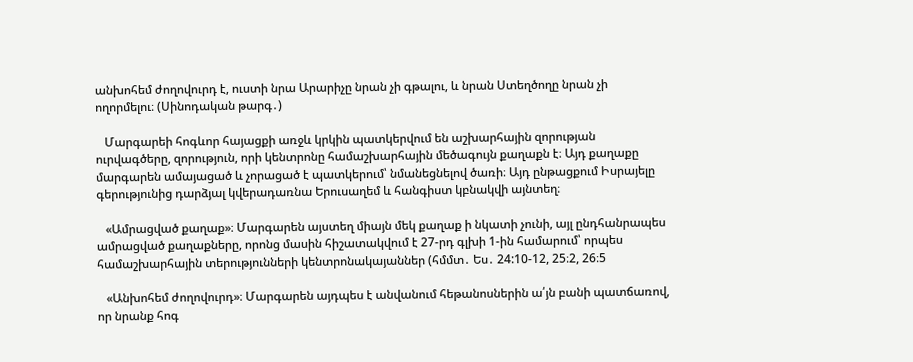անխոհեմ ժողովուրդ է, ուստի նրա Արարիչը նրան չի գթալու, և նրան Ստեղծողը նրան չի ողորմելու։ (Սինոդական թարգ․)

   Մարգարեի հոգևոր հայացքի առջև կրկին պատկերվում են աշխարհային զորության ուրվագծերը, զորություն, որի կենտրոնը համաշխարհային մեծագույն քաղաքն է։ Այդ քաղաքը մարգարեն ամայացած և չորացած է պատկերում՝ նմանեցնելով ծառի։ Այդ ընթացքում Իսրայելը գերությունից դարձյալ կվերադառնա Երուսաղեմ և հանգիստ կբնակվի այնտեղ։

   «Ամրացված քաղաք»։ Մարգարեն այստեղ միայն մեկ քաղաք ի նկատի չունի, այլ ընդհանրապես ամրացված քաղաքները, որոնց մասին հիշատակվում է 27-րդ գլխի 1-ին համարում՝ որպես համաշխարհային տերությունների կենտրոնակայաններ (հմմտ․ Ես․ 24:10-12, 25։2, 26։5

   «Անխոհեմ ժողովուրդ»։ Մարգարեն այդպես է անվանում հեթանոսներին ա՛յն բանի պատճառով, որ նրանք հոգ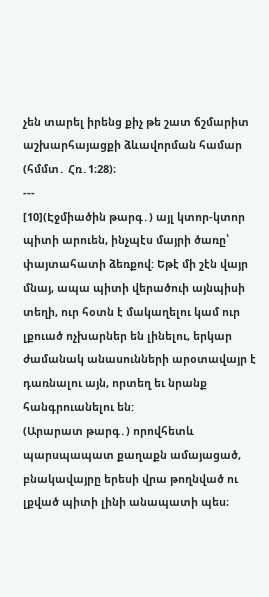չեն տարել իրենց քիչ թե շատ ճշմարիտ աշխարհայացքի ձևավորման համար (հմմտ․ Հռ․1։28)։
---
[10](Էջմիածին թարգ․) այլ կտոր-կտոր պիտի արուեն, ինչպէս մայրի ծառը՝ փայտահատի ձեռքով: Եթէ մի շէն վայր մնայ, ապա պիտի վերածուի այնպիսի տեղի, ուր հօտն է մակաղելու կամ ուր լքուած ոչխարներ են լինելու, երկար ժամանակ անասունների արօտավայր է դառնալու այն, որտեղ եւ նրանք հանգրուանելու են:
(Արարատ թարգ․) որովհետև պարսպապատ քաղաքն ամայացած, բնակավայրը երեսի վրա թողնված ու լքված պիտի լինի անապատի պես։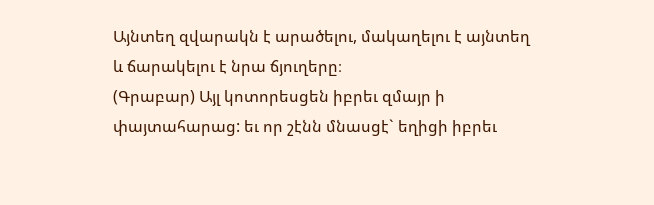Այնտեղ զվարակն է արածելու, մակաղելու է այնտեղ և ճարակելու է նրա ճյուղերը։
(Գրաբար) Այլ կոտորեսցեն իբրեւ զմայր ի փայտահարաց: եւ որ շէնն մնասցէ` եղիցի իբրեւ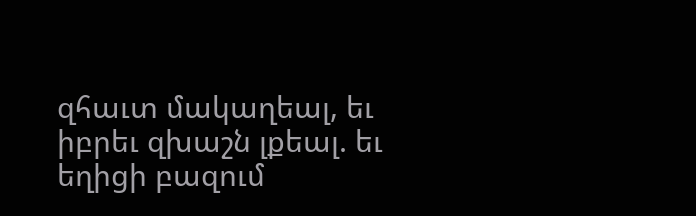զհաւտ մակաղեալ, եւ իբրեւ զխաշն լքեալ. եւ եղիցի բազում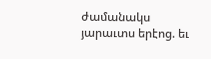ժամանակս յարաւտս երէոց. եւ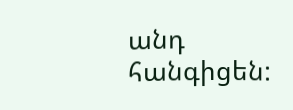անդ հանգիցեն: